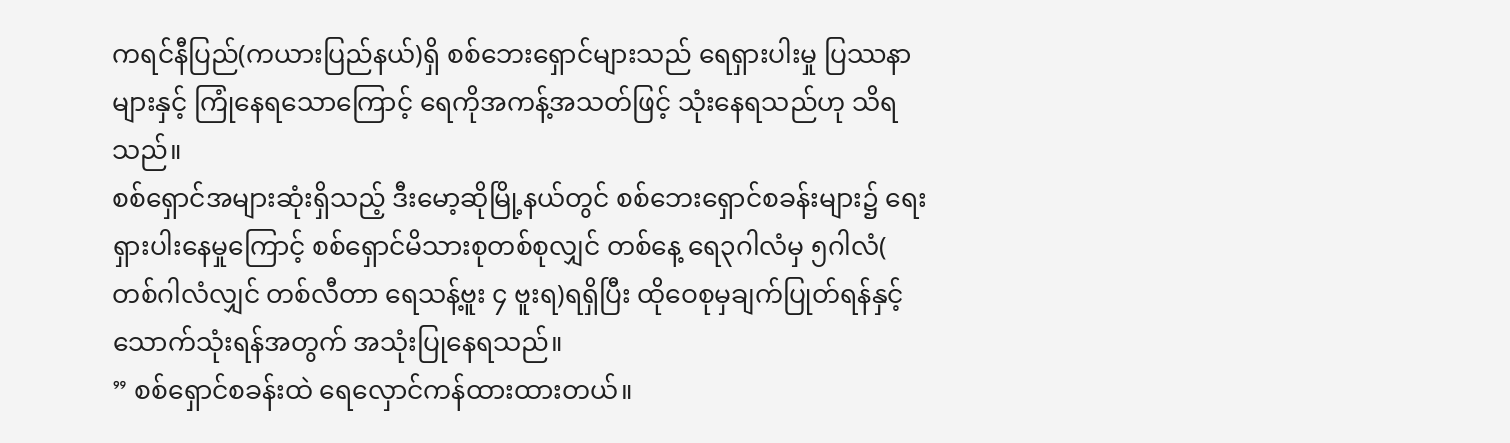ကရင်နီပြည်(ကယားပြည်နယ်)ရှိ စစ်ဘေးရှောင်များသည် ရေရှားပါးမှု ပြဿနာများနှင့် ကြုံနေရသောကြောင့် ရေကိုအကန့်အသတ်ဖြင့် သုံးနေရသည်ဟု သိရသည်။
စစ်ရှောင်အများဆုံးရှိသည့် ဒီးမော့ဆိုမြို့နယ်တွင် စစ်ဘေးရှောင်စခန်းများ၌ ရေးရှားပါးနေမှုကြောင့် စစ်ရှောင်မိသားစုတစ်စုလျှင် တစ်နေ့ ရေ၃ဂါလံမှ ၅ဂါလံ( တစ်ဂါလံလျှင် တစ်လီတာ ရေသန့်ဗူး ၄ ဗူးရ)ရရှိပြီး ထိုဝေစုမှချက်ပြုတ်ရန်နှင့်သောက်သုံးရန်အတွက် အသုံးပြုနေရသည်။
” စစ်ရှောင်စခန်းထဲ ရေလှောင်ကန်ထားထားတယ်။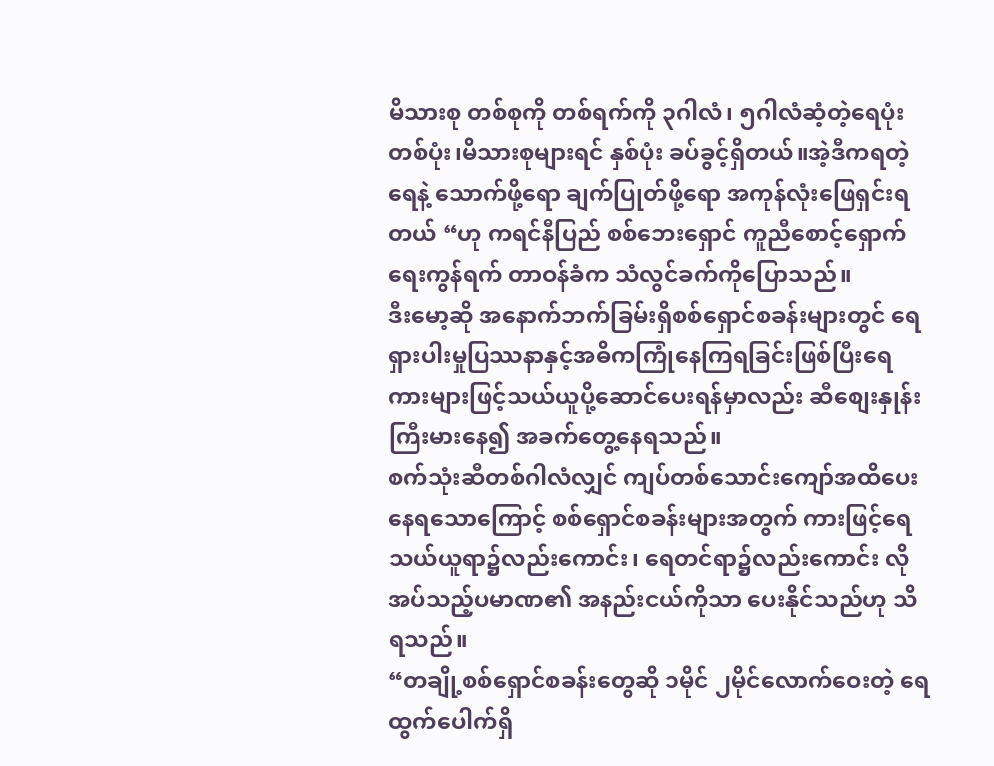မိသားစု တစ်စုကို တစ်ရက်ကို ၃ဂါလံ၊ ၅ဂါလံဆံ့တဲ့ရေပုံး တစ်ပုံး၊မိသားစုများရင် နှစ်ပုံး ခပ်ခွင့်ရှိတယ်။အဲ့ဒီကရတဲ့ရေနဲ့ သောက်ဖို့ရော ချက်ပြုတ်ဖို့ရော အကုန်လုံးဖြေရှင်းရတယ် “ဟု ကရင်နီပြည် စစ်ဘေးရှောင် ကူညီစောင့်ရှောက်ရေးကွန်ရက် တာဝန်ခံက သံလွင်ခက်ကိုပြောသည်။
ဒီးမော့ဆို အနောက်ဘက်ခြမ်းရှိစစ်ရှောင်စခန်းများတွင် ရေရှားပါးမှုပြဿနာနှင့်အဓိကကြုံနေကြရခြင်းဖြစ်ပြီးရေကားများဖြင့်သယ်ယူပို့ဆောင်ပေးရန်မှာလည်း ဆီစျေးနှုန်းကြီးမားနေ၍ အခက်တွေ့နေရသည်။
စက်သုံးဆီတစ်ဂါလံလျှင် ကျပ်တစ်သောင်းကျော်အထိပေးနေရသောကြောင့် စစ်ရှောင်စခန်းများအတွက် ကားဖြင့်ရေသယ်ယူရာ၌လည်းကောင်း၊ ရေတင်ရာ၌လည်းကောင်း လိုအပ်သည့်ပမာဏ၏ အနည်းငယ်ကိုသာ ပေးနိုင်သည်ဟု သိရသည်။
“တချို့စစ်ရှောင်စခန်းတွေဆို ၁မိုင် ၂မိုင်လောက်ဝေးတဲ့ ရေထွက်ပေါက်ရှိ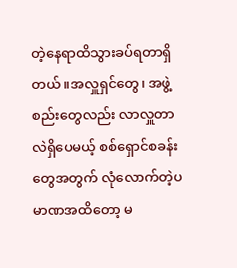တဲ့နေရာထိသွားခပ်ရတာရှိတယ်။အလှူရှင်တွေ၊ အဖွဲ့စည်းတွေလည်း လာလှူတာလဲရှိပေမယ့် စစ်ရှောင်စခန်းတွေအတွက် လုံလောက်တဲ့ပမာဏအထိတော့ မ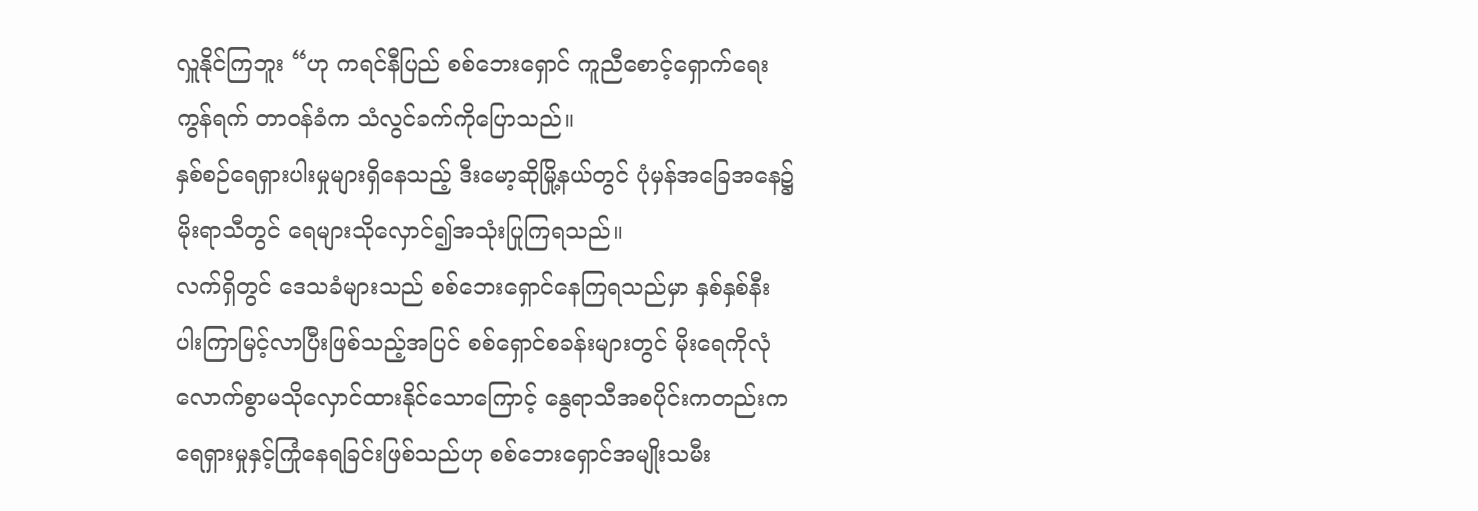လှူနိုင်ကြဘူး “ဟု ကရင်နီပြည် စစ်ဘေးရှောင် ကူညီစောင့်ရှောက်ရေးကွန်ရက် တာဝန်ခံက သံလွင်ခက်ကိုပြောသည်။
နှစ်စဉ်ရေရှားပါးမှုများရှိနေသည့် ဒီးမော့ဆိုမြို့နယ်တွင် ပုံမှန်အခြေအနေ၌ မိုးရာသီတွင် ရေများသိုလှောင်၍အသုံးပြုကြရသည်။
လက်ရှိတွင် ဒေသခံများသည် စစ်ဘေးရှောင်နေကြရသည်မှာ နှစ်နှစ်နီးပါးကြာမြင့်လာပြီးဖြစ်သည့်အပြင် စစ်ရှောင်စခန်းများတွင် မိုးရေကိုလုံလောက်စွာမသိုလှောင်ထားနိုင်သောကြောင့် နွေရာသီအစပိုင်းကတည်းက ရေရှားမှုနှင့်ကြုံနေရခြင်းဖြစ်သည်ဟု စစ်ဘေးရှောင်အမျိုးသမီး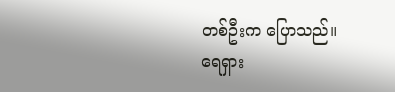တစ်ဦးက ပြောသည်။
ရေရှား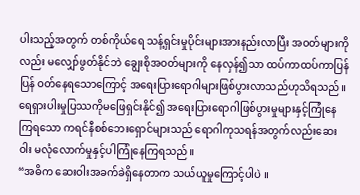ပါးသည့်အတွက် တစ်ကိုယ်ရေ သန့်ရှင်းမှုပိုင်းများအားနည်းလာပြီး အဝတ်များကိုလည်း မလျှော်ဖွတ်နိုင်ဘဲ ချွေးစိုအဝတ်များကို နေလှန်၍သာ ထပ်ကာထပ်ကာပြန်ပြန် ဝတ်နေရသောကြောင့် အရေးပြားရောဂါများဖြစ်ပွားလာသည်ဟုသိရသည်။
ရေရှားပါးမှုပြဿကိုမဖြေရှင်းနိုင်၍ အရေးပြားရောဂါဖြစ်ပွားမှုများနှင့်ကြုံနေကြရသော ကရင်နီစစ်ဘေးရှောင်များသည် ရောဂါကုသရန်အတွက်လည်းဆေးဝါး မလုံလောက်မှုနှင့်ပါကြုံနေကြရသည်။
“အဓိက ဆေးဝါးအခက်ခဲရှိနေတာက သယ်ယူမှုကြောင့်ပါပဲ ။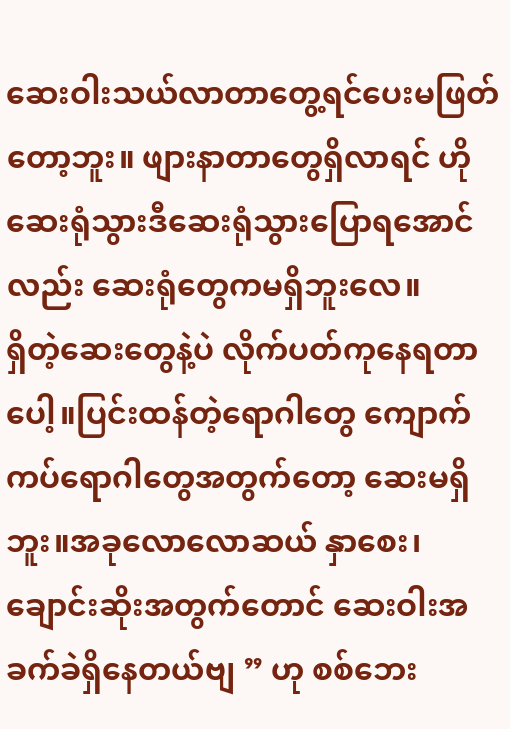ဆေးဝါးသယ်လာတာတွေ့ရင်ပေးမဖြတ်တော့ဘူး။ ဖျားနာတာတွေရှိလာရင် ဟိုဆေးရုံသွားဒီဆေးရုံသွားပြောရအောင်လည်း ဆေးရုံတွေကမရှိဘူးလေ။
ရှိတဲ့ဆေးတွေနဲ့ပဲ လိုက်ပတ်ကုနေရတာပေါ့။ပြင်းထန်တဲ့ရောဂါတွေ ကျောက်ကပ်ရောဂါတွေအတွက်တော့ ဆေးမရှိဘူး။အခုလောလောဆယ် နှာစေး၊ချောင်းဆိုးအတွက်တောင် ဆေးဝါးအခက်ခဲရှိနေတယ်ဗျ ” ဟု စစ်ဘေး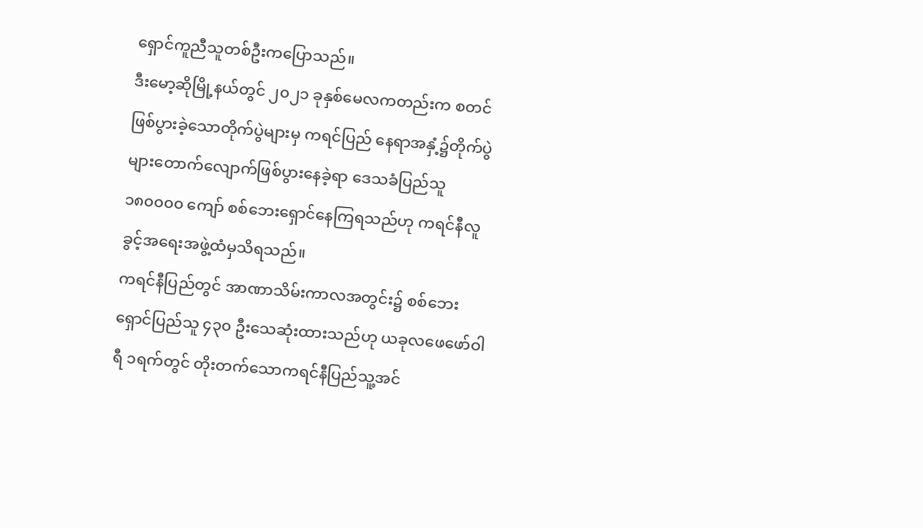ရှောင်ကူညီသူတစ်ဦးကပြောသည်။
ဒီးမော့ဆိုမြို့နယ်တွင် ၂၀၂၁ ခုနှစ်မေလကတည်းက စတင်ဖြစ်ပွားခဲ့သောတိုက်ပွဲများမှ ကရင်ပြည် နေရာအနှံ့၌တိုက်ပွဲများတောက်လျောက်ဖြစ်ပွားနေခဲ့ရာ ဒေသခံပြည်သူ ၁၈၀၀၀၀ ကျော် စစ်ဘေးရှောင်နေကြရသည်ဟု ကရင်နီလူခွင့်အရေးအဖွဲ့ထံမှသိရသည်။
ကရင်နီပြည်တွင် အာဏာသိမ်းကာလအတွင်း၌ စစ်ဘေးရှောင်ပြည်သူ ၄၃၀ ဦးသေဆုံးထားသည်ဟု ယခုလဖေဖော်ဝါရီ ၁ရက်တွင် တိုးတက်သောကရင်နီပြည်သူ့အင်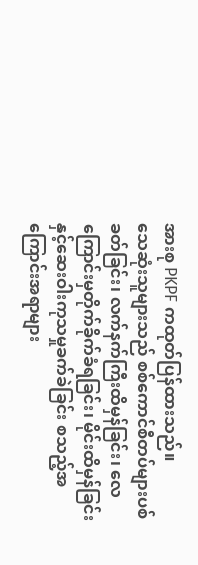အားစု PKPF ကထုတ်ပြန်ထားသည်။
သေဆုံးသူများသည် စစ်ကောင်စီတပ်များပစ်ခတ်ခြင်း၊ လက်နက်ကြီးထိမှန်ခြင်း၊ လေကြောင်းမှတိုက်ခိုက်ခံရခြင်း၊ မိုင်းထိမှန်ခြင်းနှင့်ဆေးဝါးကုသမှုခက်ခဲခြင်း စသည့်အကြောင်းအရာများ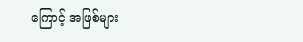ကြောင့် အဖြစ်များ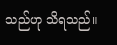သည်ဟု သိရသည်။